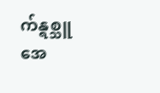က်န္ရစ္သူအေ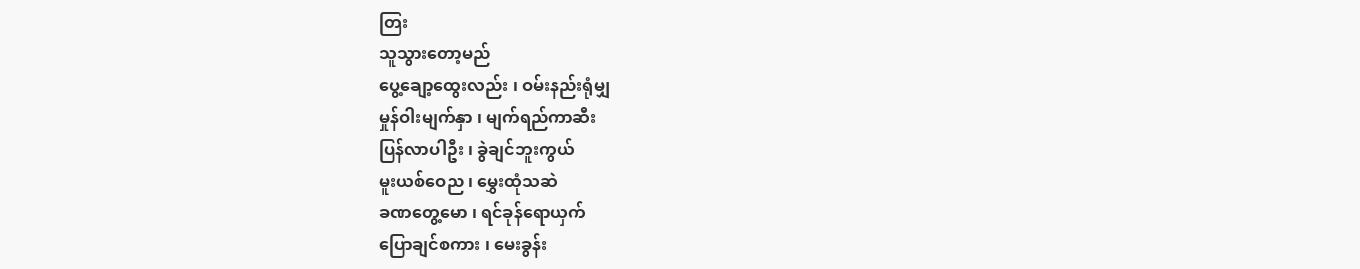တြး
သူသွားတော့မည်
ပွေ့ချော့ထွေးလည်း ၊ ဝမ်းနည်းရုံမျှ
မှုန်ဝါးမျက်နှာ ၊ မျက်ရည်ကာဆီး
ပြန်လာပါဦး ၊ ခွဲချင်ဘူးကွယ်
မူးယစ်ဝေည ၊ မွှေးထုံသဆဲ
ခဏတွေ့မော ၊ ရင်ခုန်ရောယှက်
ပြောချင်စကား ၊ မေးခွန်း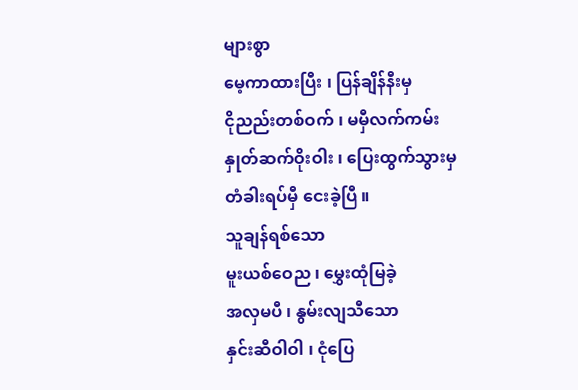များစွာ
မေ့ကာထားပြီး ၊ ပြန်ချိန်နီးမှ
ငိုညည်းတစ်ဝက် ၊ မမှီလက်ကမ်း
နှုတ်ဆက်ဝိုးဝါး ၊ ပြေးထွက်သွားမှ
တံခါးရပ်မှီ ငေးခဲ့ပြီ ။
သူချန်ရစ်သော
မူးယစ်ဝေည ၊ မွှေးထုံမြခဲ့
အလှမပီ ၊ နွမ်းလျသီသော
နှင်းဆီဝါဝါ ၊ ငုံပြေ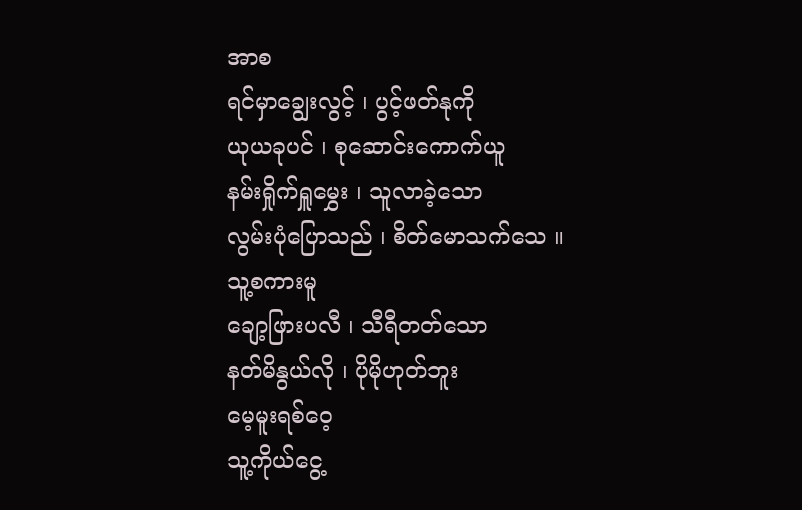အာစ
ရင်မှာချွေးလွင့် ၊ ပွင့်ဖတ်နုကို
ယုယခုပင် ၊ စုဆောင်းကောက်ယူ
နမ်းရှိုက်ရှူမွှေး ၊ သူလာခဲ့သော
လွမ်းပုံပြောသည် ၊ စိတ်မောသက်သေ ။
သူ့စကားမူ
ချော့ဖြားပလီ ၊ သီရီတတ်သော
နတ်မိနွယ်လို ၊ ပိုမိုဟုတ်ဘူး
မေ့မူးရစ်ဝေ့
သူ့ကိုယ်ငွေ့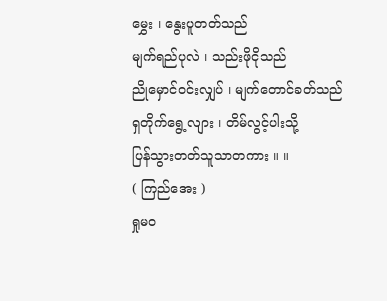မွှေး ၊ နွေးပူတတ်သည်
မျက်ရည်ပုလဲ ၊ သည်းဖိုငိုသည်
ညိုမှောင်ဝင်းလျှပ် ၊ မျက်တောင်ခတ်သည်
ရှတိုက်ရွေ့လျား ၊ တိမ်လွင့်ပါးသို့
ပြန်သွားတတ်သူသာတကား ။ ။
( ကြည်အေး )
ရှုမဝ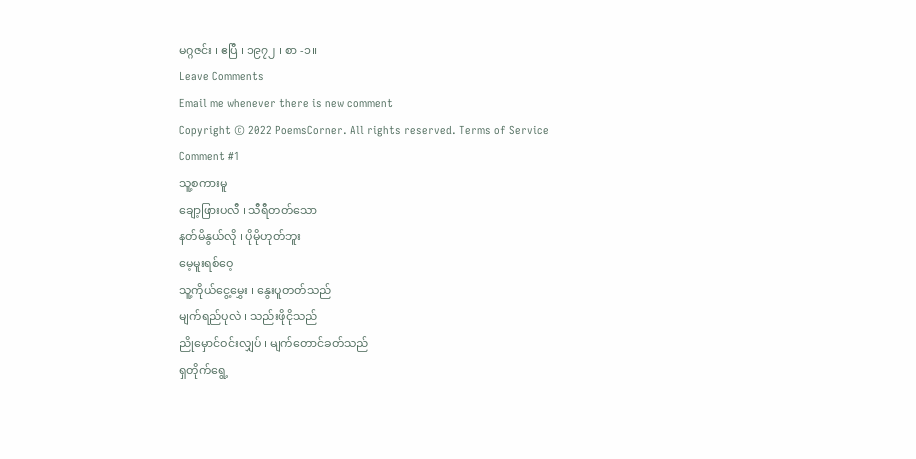မဂ္ဂဇင်း ၊ ဧပြီ ၊ ၁၉၇၂ ၊ စာ -၁။
Leave Comments
Email me whenever there is new comment
Copyright © 2022 PoemsCorner. All rights reserved. Terms of Service
Comment #1
သူ့စကားမူ
ချော့ဖြားပလီ ၊ သီရီတတ်သော
နတ်မိနွယ်လို ၊ ပိုမိုဟုတ်ဘူး
မေ့မူးရစ်ဝေ့
သူ့ကိုယ်ငွေ့မွှေး ၊ နွေးပူတတ်သည်
မျက်ရည်ပုလဲ ၊ သည်းဖိုငိုသည်
ညိုမှောင်ဝင်းလျှပ် ၊ မျက်တောင်ခတ်သည်
ရှတိုက်ရွေ့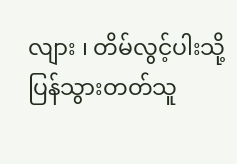လျား ၊ တိမ်လွင့်ပါးသို့
ပြန်သွားတတ်သူ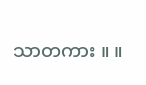သာတကား ။ ။